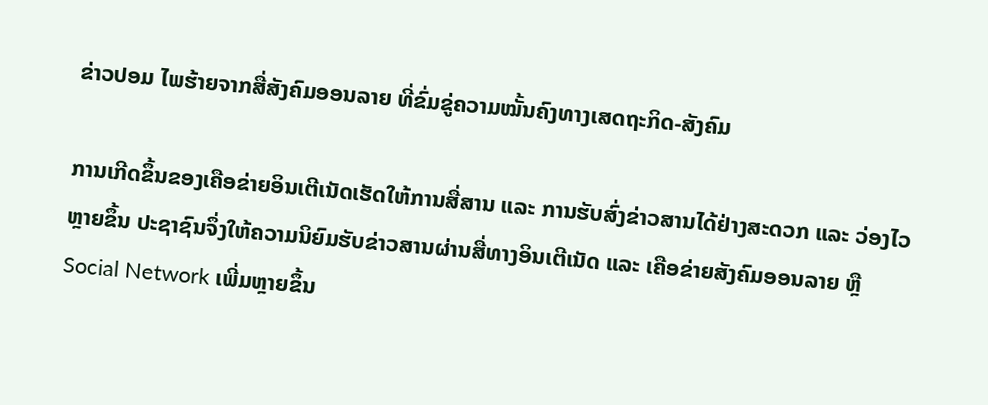ຂ່າວປອມ ໄພຮ້າຍຈາກສື່ສັງຄົມອອນລາຍ ທີ່ຂົ່ມຂູ່ຄວາມໝັ້ນຄົງທາງເສດຖະກິດ-ສັງຄົມ

ການເກີດຂຶ້ນຂອງເຄືອຂ່າຍອິນເຕີເນັດເຮັດໃຫ້ການສື່ສານ ແລະ ການຮັບສົ່ງຂ່າວສານໄດ້ຢ່າງສະດວກ ແລະ ວ່ອງໄວຫຼາຍຂຶ້ນ ປະຊາຊົນຈຶ່ງໃຫ້ຄວາມນິຍົມຮັບຂ່າວສານຜ່ານສື່ທາງອິນເຕີເນັດ ແລະ ເຄືອຂ່າຍສັງຄົມອອນລາຍ ຫຼື Social Network ເພີ່ມຫຼາຍຂຶ້ນ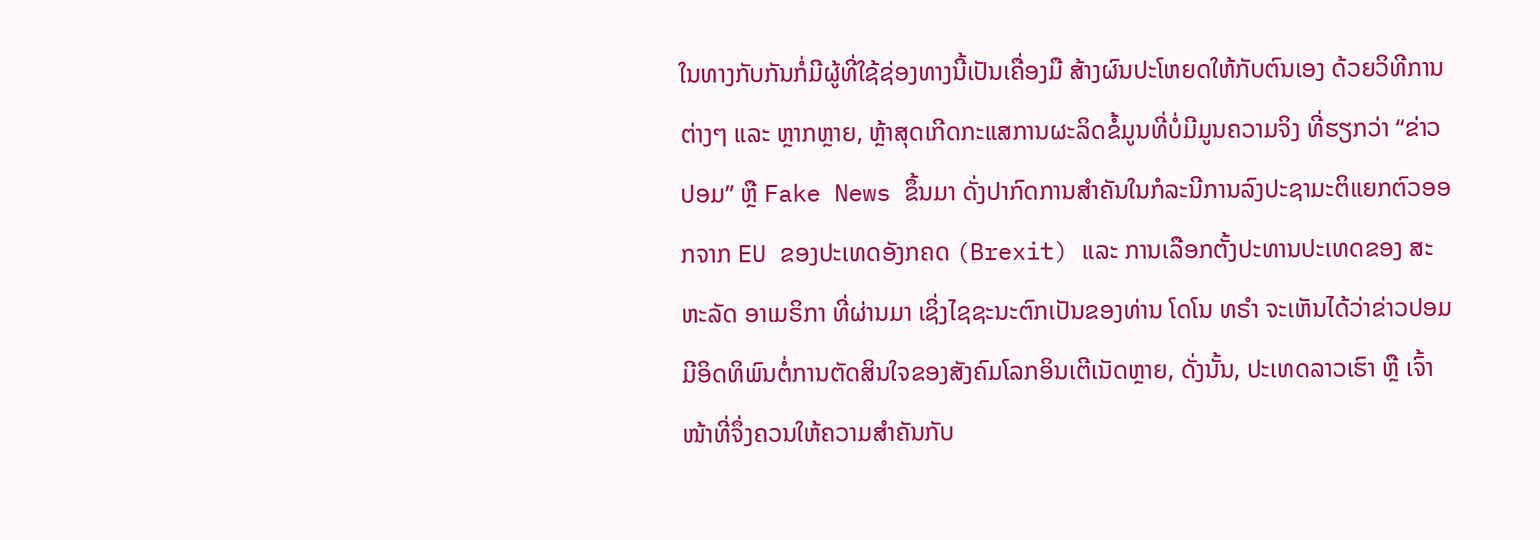ໃນທາງກັບກັນກໍ່ມີຜູ້ທີ່ໃຊ້ຊ່ອງທາງນີ້ເປັນເຄື່ອງມື ສ້າງຜົນປະໂຫຍດໃຫ້ກັບຕົນເອງ ດ້ວຍວິທີການຕ່າງໆ ແລະ ຫຼາກຫຼາຍ, ຫຼ້າສຸດເກີດກະແສການຜະລິດຂໍ້ມູນທີ່ບໍ່ມີມູນຄວາມຈິງ ທີ່ຮຽກວ່າ “ຂ່າວປອມ” ຫຼື Fake News ຂຶ້ນມາ ດັ່ງປາກົດການສຳຄັນໃນກໍລະນີການລົງປະຊາມະຕິແຍກຕົວອອກຈາກ EU ຂອງປະເທດອັງກຄດ (Brexit) ແລະ ການເລືອກຕັ້ງປະທານປະເທດຂອງ ສະຫະລັດ ອາເມຣິກາ ທີ່ຜ່ານມາ ເຊິ່ງໄຊຊະນະຕົກເປັນຂອງທ່ານ ໂດໂນ ທຣຳ ຈະເຫັນໄດ້ວ່າຂ່າວປອມມີອິດທິພົນຕໍ່ການຕັດສິນໃຈຂອງສັງຄົມໂລກອິນເຕີເນັດຫຼາຍ, ດັ່ງນັ້ນ, ປະເທດລາວເຮົາ ຫຼື ເຈົ້າໜ້າທີ່ຈຶ່ງຄວນໃຫ້ຄວາມສຳຄັນກັບ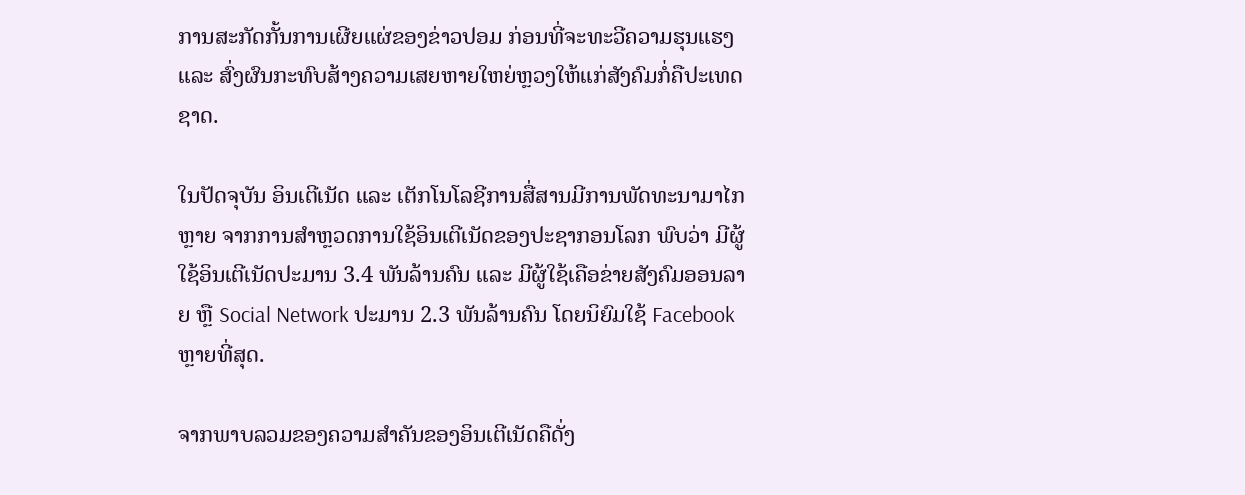ການສະກັດກັ້ນການເຜີຍແຜ່ຂອງຂ່າວປອມ ກ່ອນທີ່ຈະທະວີຄວາມຮຸນແຮງ ແລະ ສົ່ງຜົນກະທົບສ້າງຄວາມເສຍຫາຍໃຫຍ່ຫຼວງໃຫ້ແກ່ສັງຄົມກໍ່ຄືປະເທດຊາດ.

ໃນປັດຈຸບັນ ອິນເຕີເນັດ ແລະ ເຕັກໂນໂລຊີການສື່ສານມີການພັດທະນາມາໄກຫຼາຍ ຈາກການສຳຫຼວດການໃຊ້ອິນເຕີເນັດຂອງປະຊາກອນໂລກ ພົບວ່າ ມີຜູ້ໃຊ້ອິນເຕີເນັດປະມານ 3.4 ພັນລ້ານຄົນ ແລະ ມີຜູ້ໃຊ້ເຄືອຂ່າຍສັງຄົມອອນລາຍ ຫຼື Social Network ປະມານ 2.3 ພັນລ້ານຄົນ ໂດຍນິຍົມໃຊ້ Facebook ຫຼາຍທີ່ສຸດ.

ຈາກພາບລວມຂອງຄວາມສຳຄັນຂອງອິນເຕີເນັດຄືດັ່ງ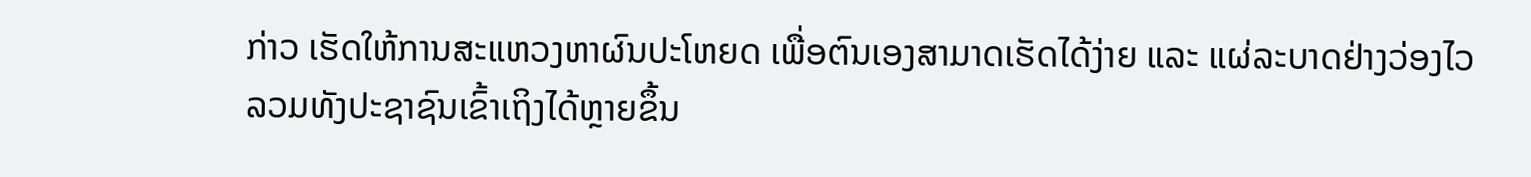ກ່າວ ເຮັດໃຫ້ການສະແຫວງຫາຜົນປະໂຫຍດ ເພື່ອຕົນເອງສາມາດເຮັດໄດ້ງ່າຍ ແລະ ແຜ່ລະບາດຢ່າງວ່ອງໄວ ລວມທັງປະຊາຊົນເຂົ້າເຖິງໄດ້ຫຼາຍຂຶ້ນ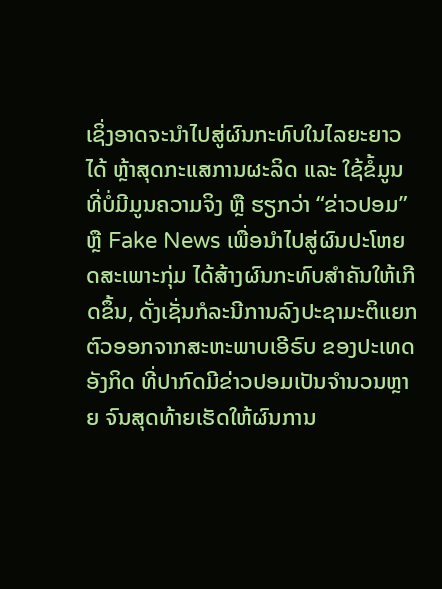ເຊິ່ງອາດຈະນຳໄປສູ່ຜົນກະທົບໃນໄລຍະຍາວໄດ້ ຫຼ້າສຸດກະແສການຜະລິດ ແລະ ໃຊ້ຂໍ້ມູນທີ່ບໍ່ມີມູນຄວາມຈິງ ຫຼື ຮຽກວ່າ “ຂ່າວປອມ” ຫຼື Fake News ເພື່ອນຳໄປສູ່ຜົນປະໂຫຍດສະເພາະກຸ່ມ ໄດ້ສ້າງຜົນກະທົບສຳຄັນໃຫ້ເກີດຂຶ້ນ, ດັ່ງເຊັ່ນກໍລະນີການລົງປະຊາມະຕິແຍກຕົວອອກຈາກສະຫະພາບເອີຣົບ ຂອງປະເທດອັງກິດ ທີ່ປາກົດມີຂ່າວປອມເປັນຈຳນວນຫຼາຍ ຈົນສຸດທ້າຍເຮັດໃຫ້ຜົນການ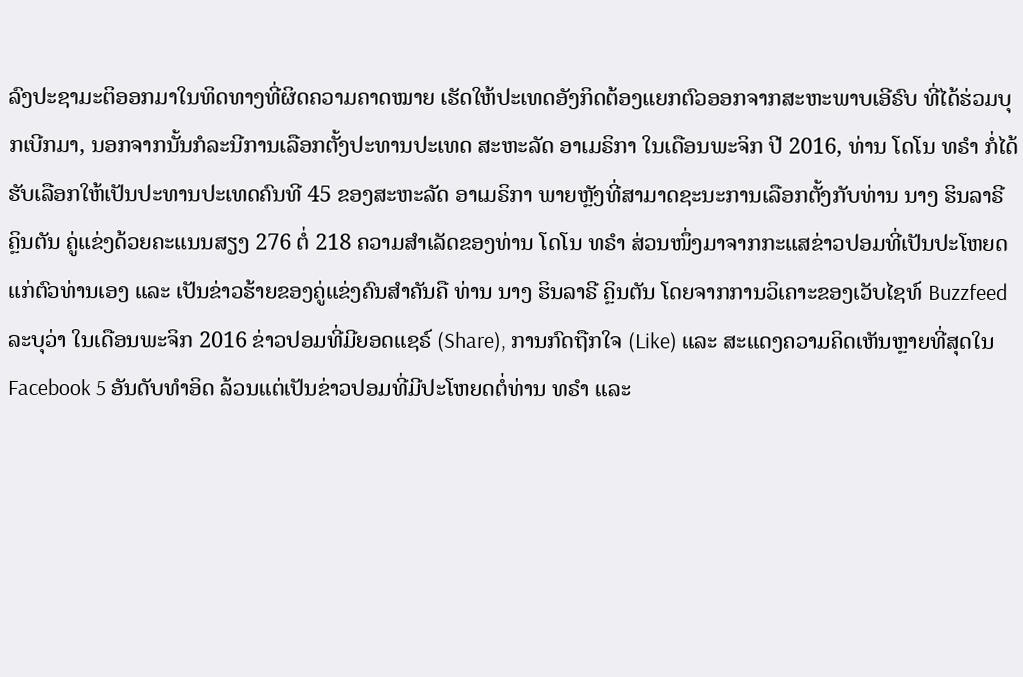ລົງປະຊາມະຕິອອກມາໃນທິດທາງທີ່ຜິດຄວາມຄາດໝາຍ ເຮັດໃຫ້ປະເທດອັງກິດຕ້ອງແຍກຕົວອອກຈາກສະຫະພາບເອີຣົບ ທີ່ໄດ້ຮ່ວມບຸກເບີກມາ, ນອກຈາກນັ້ນກໍລະນີການເລືອກຕັ້ງປະທານປະເທດ ສະຫະລັດ ອາເມຣິກາ ໃນເດືອນພະຈິກ ປີ 2016, ທ່ານ ໂດໂນ ທຣຳ ກໍ່ໄດ້ຮັບເລືອກໃຫ້ເປັນປະທານປະເທດຄົນທີ 45 ຂອງສະຫະລັດ ອາເມຣິກາ ພາຍຫຼັງທີ່ສາມາດຊະນະການເລືອກຕັ້ງກັບທ່ານ ນາງ ຮິນລາຣີ ຄຼິນຕັນ ຄູ່ແຂ່ງດ້ວຍຄະແນນສຽງ 276 ຕໍ່ 218 ຄວາມສຳເລັດຂອງທ່ານ ໂດໂນ ທຣຳ ສ່ວນໜຶ່ງມາຈາກກະແສຂ່າວປອມທີ່ເປັນປະໂຫຍດແກ່ຕົວທ່ານເອງ ແລະ ເປັນຂ່າວຮ້າຍຂອງຄູ່ແຂ່ງຄົນສຳຄັນຄື ທ່ານ ນາງ ຮິນລາຣີ ຄຼິນຕັນ ໂດຍຈາກການວິເຄາະຂອງເວັບໄຊທ໌ Buzzfeed ລະບຸວ່າ ໃນເດືອນພະຈິກ 2016 ຂ່າວປອມທີ່ມີຍອດແຊຣ໌ (Share), ການກົດຖືກໃຈ (Like) ແລະ ສະແດງຄວາມຄິດເຫັນຫຼາຍທີ່ສຸດໃນ Facebook 5 ອັນດັບທຳອິດ ລ້ວນແຕ່ເປັນຂ່າວປອມທີ່ມີປະໂຫຍດຕໍ່ທ່ານ ທຣຳ ແລະ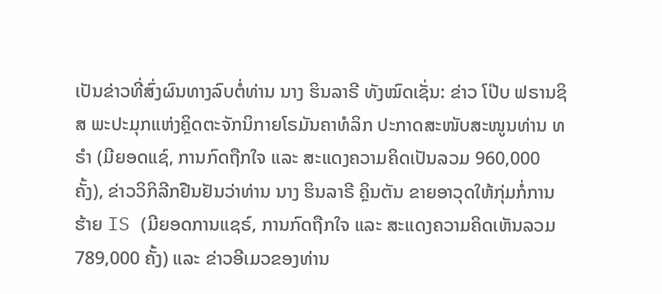ເປັນຂ່າວທີ່ສົ່ງຜົນທາງລົບຕໍ່ທ່ານ ນາງ ຮິນລາຣີ ທັງໝົດເຊັ່ນ: ຂ່າວ ໂປ໊ບ ຟຣານຊິສ ພະປະມຸກແຫ່ງຄຼິດຕະຈັກນິກາຍໂຣມັນຄາທໍລິກ ປະກາດສະໜັບສະໜູນທ່ານ ທຣຳ (ມີຍອດແຊ໌, ການກົດຖືກໃຈ ແລະ ສະແດງຄວາມຄິດເປັນລວມ 960,000 ຄັ້ງ), ຂ່າວວິກິລີກຢືນຢັນວ່າທ່ານ ນາງ ຮິນລາຣີ ຄຼິນຕັນ ຂາຍອາວຸດໃຫ້ກຸ່ມກໍ່ການຮ້າຍ IS (ມີຍອດການແຊຣ໌, ການກົດຖືກໃຈ ແລະ ສະແດງຄວາມຄິດເຫັນລວມ 789,000 ຄັ້ງ) ແລະ ຂ່າວອີເມວຂອງທ່ານ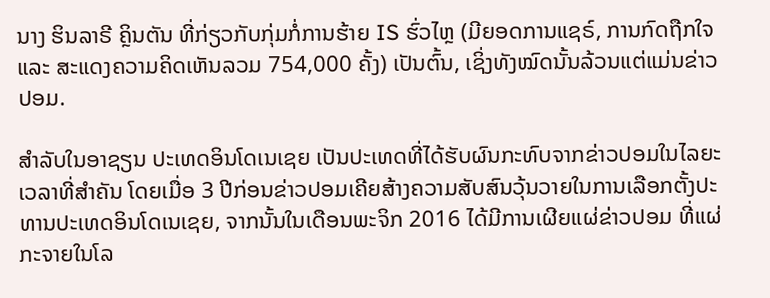ນາງ ຮິນລາຣີ ຄຼິນຕັນ ທີ່ກ່ຽວກັບກຸ່ມກໍ່ການຮ້າຍ IS ຮົ່ວໄຫຼ (ມີຍອດການແຊຣ໌, ການກົດຖືກໃຈ ແລະ ສະແດງຄວາມຄິດເຫັນລວມ 754,000 ຄັ້ງ) ເປັນຕົ້ນ, ເຊິ່ງທັງໝົດນັ້ນລ້ວນແຕ່ແມ່ນຂ່າວປອມ.

ສຳລັບໃນອາຊຽນ ປະເທດອິນໂດເນເຊຍ ເປັນປະເທດທີ່ໄດ້ຮັບຜົນກະທົບຈາກຂ່າວປອມໃນໄລຍະເວລາທີ່ສຳຄັນ ໂດຍເມື່ອ 3 ປີກ່ອນຂ່າວປອມເຄີຍສ້າງຄວາມສັບສົນວຸ້ນວາຍໃນການເລືອກຕັ້ງປະທານປະເທດອິນໂດເນເຊຍ, ຈາກນັ້ນໃນເດືອນພະຈິກ 2016 ໄດ້ມີການເຜີຍແຜ່ຂ່າວປອມ ທີ່ແຜ່ກະຈາຍໃນໂລ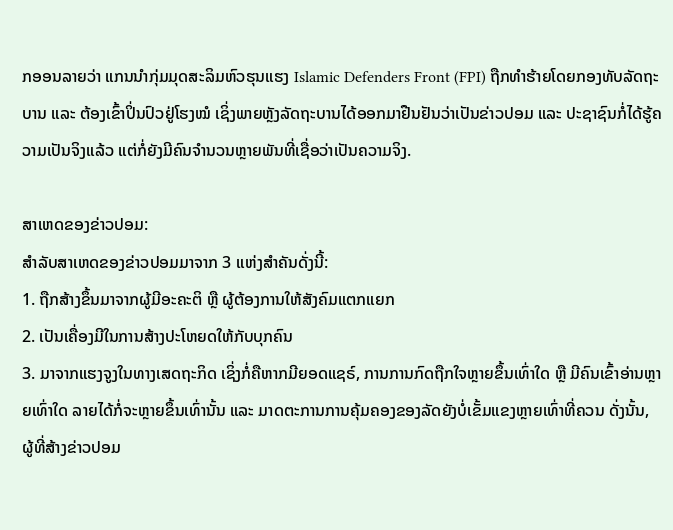ກອອນລາຍວ່າ ແກນນຳກຸ່ມມຸດສະລິມຫົວຮຸນແຮງ Islamic Defenders Front (FPI) ຖືກທຳຮ້າຍໂດຍກອງທັບລັດຖະບານ ແລະ ຕ້ອງເຂົ້າປິ່ນປົວຢູ່ໂຮງໝໍ ເຊິ່ງພາຍຫຼັງລັດຖະບານໄດ້ອອກມາຢືນຢັນວ່າເປັນຂ່າວປອມ ແລະ ປະຊາຊົນກໍ່ໄດ້ຮູ້ຄວາມເປັນຈິງແລ້ວ ແຕ່ກໍ່ຍັງມີຄົນຈຳນວນຫຼາຍພັນທີ່ເຊື່ອວ່າເປັນຄວາມຈິງ.

ສາເຫດຂອງຂ່າວປອມ:
ສຳລັບສາເຫດຂອງຂ່າວປອມມາຈາກ 3 ແຫ່ງສຳຄັນດັ່ງນີ້:
1. ຖືກສ້າງຂຶ້ນມາຈາກຜູ້ມີອະຄະຕິ ຫຼື ຜູ້ຕ້ອງການໃຫ້ສັງຄົມແຕກແຍກ
2. ເປັນເຄື່ອງມີໃນການສ້າງປະໂຫຍດໃຫ້ກັບບຸກຄົນ
3. ມາຈາກແຮງຈູງໃນທາງເສດຖະກິດ ເຊິ່ງກໍ່ຄືຫາກມີຍອດແຊຣ໌, ການການກົດຖືກໃຈຫຼາຍຂຶ້ນເທົ່າໃດ ຫຼື ມີຄົນເຂົ້າອ່ານຫຼາຍເທົ່າໃດ ລາຍໄດ້ກໍ່ຈະຫຼາຍຂຶ້ນເທົ່ານັ້ນ ແລະ ມາດຕະການການຄຸ້ມຄອງຂອງລັດຍັງບໍ່ເຂັ້ມແຂງຫຼາຍເທົ່າທີ່ຄວນ ດັ່ງນັ້ນ, ຜູ້ທີ່ສ້າງຂ່າວປອມ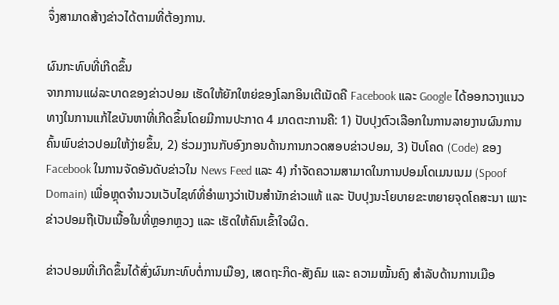ຈຶ່ງສາມາດສ້າງຂ່າວໄດ້ຕາມທີ່ຕ້ອງການ.

ຜົນກະທົບທີ່ເກີດຂຶ້ນ
ຈາກການແຜ່ລະບາດຂອງຂ່າວປອມ ເຮັດໃຫ້ຍັກໃຫຍ່ຂອງໂລກອິນເຕີເນັດຄື Facebook ແລະ Google ໄດ້ອອກວາງແນວທາງໃນການແກ້ໄຂບັນຫາທີ່ເກີດຂຶ້ນໂດຍມີການປະກາດ 4 ມາດຕະການຄື: 1) ປັບປຸງຕົວເລືອກໃນການລາຍງານຜົນການຄົ້ນພົບຂ່າວປອມໃຫ້ງ່າຍຂຶ້ນ, 2) ຮ່ວມງານກັບອົງກອນດ້ານການກວດສອບຂ່າວປອມ, 3) ປັບໂຄດ (Code) ຂອງ Facebook ໃນການຈັດອັນດັບຂ່າວໃນ News Feed ແລະ 4) ກຳຈັດຄວາມສາມາດໃນການປອມໂດເມນເນມ (Spoof Domain) ເພື່ອຫຼຸດຈຳນວນເວັບໄຊທ໌ທີ່ອຳພາງວ່າເປັນສຳນັກຂ່າວແທ້ ແລະ ປັບປຸງນະໂຍບາຍຂະຫຍາຍຈຸດໂຄສະນາ ເພາະຂ່າວປອມຖືເປັນເນື້ອໃນທີ່ຫຼອກຫຼວງ ແລະ ເຮັດໃຫ້ຄົນເຂົ້າໃຈຜິດ.

ຂ່າວປອມທີ່ເກີດຂຶ້ນໄດ້ສົ່ງຜົນກະທົບຕໍ່ການເມືອງ, ເສດຖະກິດ-ສັງຄົມ ແລະ ຄວາມໝັ້ນຄົງ ສຳລັບດ້ານການເມືອ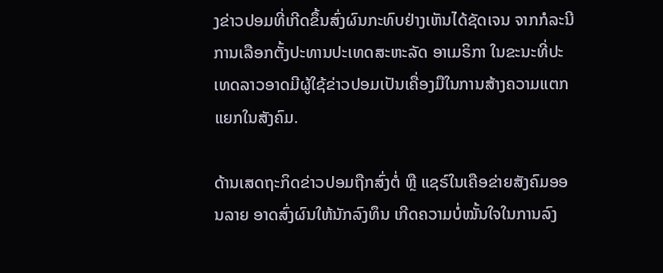ງຂ່າວປອມທີ່ເກີດຂຶ້ນສົ່ງຜົນກະທົບຢ່າງເຫັນໄດ້ຊັດເຈນ ຈາກກໍລະນີການເລືອກຕັ້ງປະທານປະເທດສະຫະລັດ ອາເມຣິກາ ໃນຂະນະທີ່ປະເທດລາວອາດມີຜູ້ໃຊ້ຂ່າວປອມເປັນເຄື່ອງມືໃນການສ້າງຄວາມແຕກແຍກໃນສັງຄົມ.

ດ້ານເສດຖະກິດຂ່າວປອມຖືກສົ່ງຕໍ່ ຫຼື ແຊຣ໌ໃນເຄືອຂ່າຍສັງຄົມອອນລາຍ ອາດສົ່ງຜົນໃຫ້ນັກລົງທຶນ ເກີດຄວາມບໍ່ໝັ້ນໃຈໃນການລົງ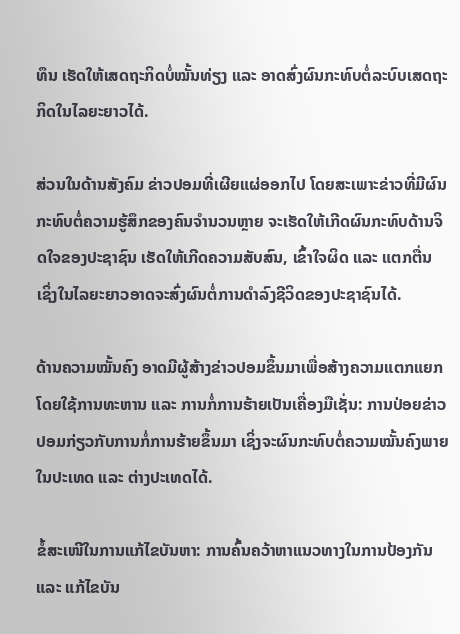ທຶນ ເຮັດໃຫ້ເສດຖະກິດບໍ່ໝັ້ນທ່ຽງ ແລະ ອາດສົ່ງຜົນກະທົບຕໍ່ລະບົບເສດຖະກິດໃນໄລຍະຍາວໄດ້.

ສ່ວນໃນດ້ານສັງຄົມ ຂ່າວປອມທີ່ເຜີຍແຜ່ອອກໄປ ໂດຍສະເພາະຂ່າວທີ່ມີຜົນກະທົບຕໍ່ຄວາມຮູ້ສຶກຂອງຄົນຈຳນວນຫຼາຍ ຈະເຮັດໃຫ້ເກີດຜົນກະທົບດ້ານຈິດໃຈຂອງປະຊາຊົນ ເຮັດໃຫ້ເກີດຄວາມສັບສົນ, ເຂົ້າໃຈຜິດ ແລະ ແຕກຕື່ນ ເຊິ່ງໃນໄລຍະຍາວອາດຈະສົ່ງຜົນຕໍ່ການດຳລົງຊີວິດຂອງປະຊາຊົນໄດ້.

ດ້ານຄວາມໝັ້ນຄົງ ອາດມີຜູ້ສ້າງຂ່າວປອມຂຶ້ນມາເພື່ອສ້າງຄວາມແຕກແຍກ ໂດຍໃຊ້ການທະຫານ ແລະ ການກໍ່ການຮ້າຍເປັນເຄື່ອງມືເຊັ່ນ: ການປ່ອຍຂ່າວປອມກ່ຽວກັບການກໍ່ການຮ້າຍຂຶ້ນມາ ເຊິ່ງຈະຜົນກະທົບຕໍ່ຄວາມໝັ້ນຄົງພາຍໃນປະເທດ ແລະ ຕ່າງປະເທດໄດ້.

ຂໍ້ສະເໜີໃນການແກ້ໄຂບັນຫາ: ການຄົ້ນຄວ້າຫາແນວທາງໃນການປ້ອງກັນ ແລະ ແກ້ໄຂບັນ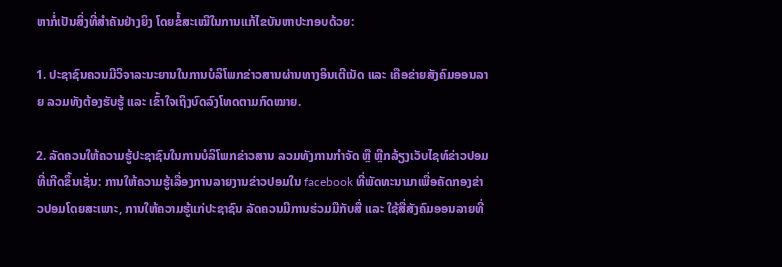ຫາກໍ່ເປັນສິ່ງທີ່ສຳຄັນຢ່າງຍິງ ໂດຍຂໍ້ສະເໝີໃນການແກ້ໄຂບັນຫາປະກອບດ້ວຍ:

1. ປະຊາຊົນຄວນມີວິຈາລະນະຍານໃນການບໍລິໂພກຂ່າວສານຜ່ານທາງອິນເຕີເນັດ ແລະ ເຄືອຂ່າຍສັງຄົມອອນລາຍ ລວມທັງຕ້ອງຮັບຮູ້ ແລະ ເຂົ້າໃຈເຖິງບົດລົງໂທດຕາມກົດໝາຍ.

2. ລັດຄວນໃຫ້ຄວາມຮູ້ປະຊາຊົນໃນການບໍລິໂພກຂ່າວສານ ລວມທັງການກຳຈັດ ຫຼື ຫຼີກລ້ຽງເວັບໄຊທ໌ຂ່າວປອມທີ່ເກີດຂຶ້ນເຊັ່ນ: ການໃຫ້ຄວາມຮູ້ເລື່ອງການລາຍງານຂ່າວປອມໃນ facebook ທີ່ພັດທະນາມາເພື່ອຄັດກອງຂ່າວປອມໂດຍສະເພາະ, ການໃຫ້ຄວາມຮູ້ແກ່ປະຊາຊົນ ລັດຄວນມີການຮ່ວມມືກັບສື່ ແລະ ໃຊ້ສື່ສັງຄົມອອນລາຍທີ່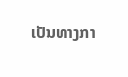ເປັນທາງກາ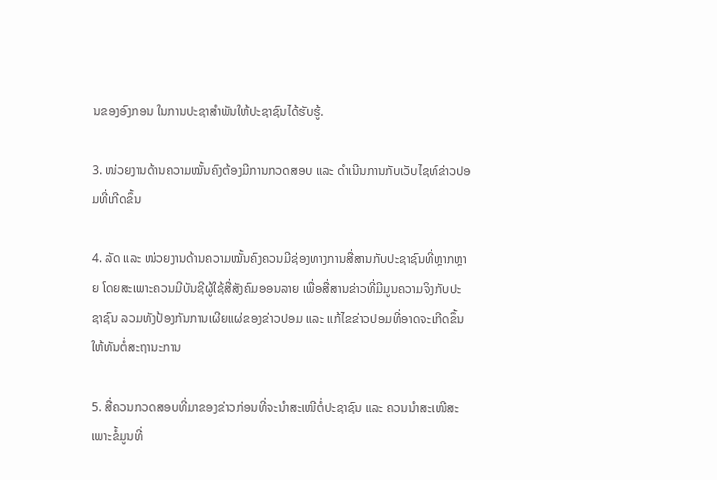ນຂອງອົງກອນ ໃນການປະຊາສຳພັນໃຫ້ປະຊາຊົນໄດ້ຮັບຮູ້.

3. ໜ່ວຍງານດ້ານຄວາມໝັ້ນຄົງຕ້ອງມີການກວດສອບ ແລະ ດຳເນີນການກັບເວັບໄຊທ໌ຂ່າວປອມທີ່ເກີດຂຶ້ນ

4. ລັດ ແລະ ໜ່ວຍງານດ້ານຄວາມໝັ້ນຄົງຄວນມີຊ່ອງທາງການສື່ສານກັບປະຊາຊົນທີ່ຫຼາກຫຼາຍ ໂດຍສະເພາະຄວນມີບັນຊີຜູ້ໃຊ້ສື່ສັງຄົມອອນລາຍ ເພື່ອສື່ສານຂ່າວທີ່ມີມູນຄວາມຈິງກັບປະຊາຊົນ ລວມທັງປ້ອງກັນການເຜີຍແຜ່ຂອງຂ່າວປອມ ແລະ ແກ້ໄຂຂ່າວປອມທີ່ອາດຈະເກີດຂຶ້ນໃຫ້ທັນຕໍ່ສະຖານະການ

5. ສື່ຄວນກວດສອບທີ່ມາຂອງຂ່າວກ່ອນທີ່ຈະນຳສະເໜີຕໍ່ປະຊາຊົນ ແລະ ຄວນນຳສະເໜີສະເພາະຂໍ້ມູນທີ່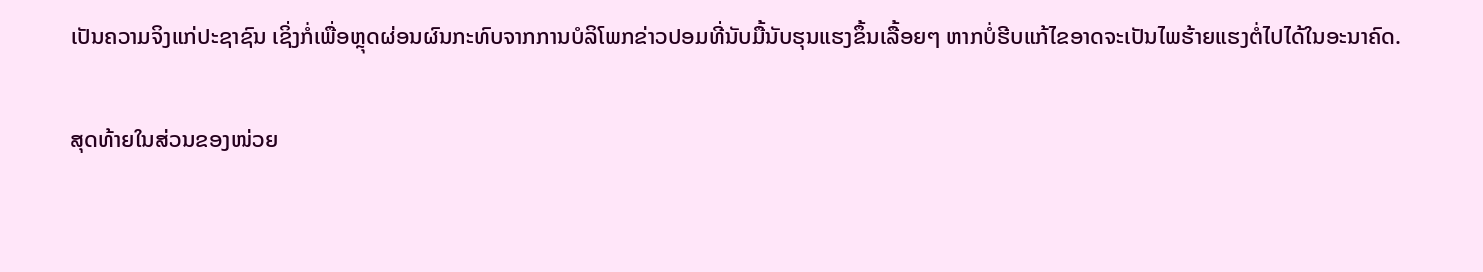ເປັນຄວາມຈິງແກ່ປະຊາຊົນ ເຊິ່ງກໍ່ເພື່ອຫຼຸດຜ່ອນຜົນກະທົບຈາກການບໍລິໂພກຂ່າວປອມທີ່ນັບມື້ນັບຮຸນແຮງຂຶ້ນເລື້ອຍໆ ຫາກບໍ່ຮີບແກ້ໄຂອາດຈະເປັນໄພຮ້າຍແຮງຕໍ່ໄປໄດ້ໃນອະນາຄົດ.

ສຸດທ້າຍໃນສ່ວນຂອງໜ່ວຍ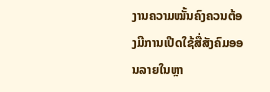ງານຄວາມໝັ້ນຄົງຄວນຕ້ອງມີການເປີດໃຊ້ສື່ສັງຄົມອອນລາຍໃນຫຼາ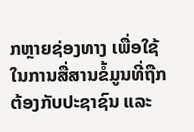ກຫຼາຍຊ່ອງທາງ ເພື່ອໃຊ້ໃນການສື່ສານຂໍ້ມູນທີ່ຖືກຕ້ອງກັບປະຊາຊົນ ແລະ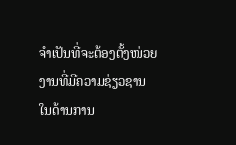ຈຳເປັນທີ່ຈະຕ້ອງຕັ້ງໜ່ວຍງານທີ່ມີຄວາມຊ່ຽວຊານໃນດ້ານການ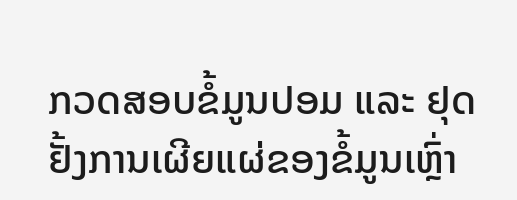ກວດສອບຂໍ້ມູນປອມ ແລະ ຢຸດຢັ້ງການເຜີຍແຜ່ຂອງຂໍ້ມູນເຫຼົ່າ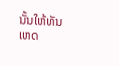ນັ້ນໃຫ້ທັນເຫດ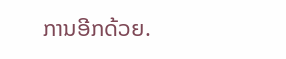ການອີກດ້ວຍ.